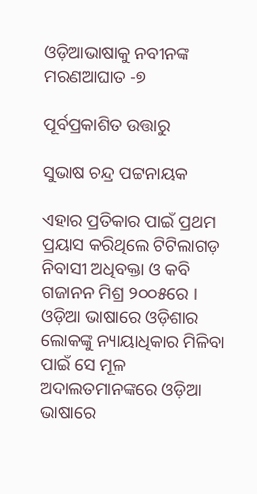ଓଡ଼ିଆଭାଷାକୁ ନବୀନଙ୍କ ମରଣଆଘାତ -୭

ପୂର୍ବପ୍ରକାଶିତ ଉତ୍ତାରୁ

ସୁଭାଷ ଚନ୍ଦ୍ର ପଟ୍ଟନାୟକ

ଏହାର ପ୍ରତିକାର ପାଇଁ ପ୍ରଥମ ପ୍ରୟାସ କରିଥିଲେ ଟିଟିଲାଗଡ଼ ନିବାସୀ ଅଧିବକ୍ତା ଓ କବି ଗଜାନନ ମିଶ୍ର ୨୦୦୫ରେ । ଓଡ଼ିଆ ଭାଷାରେ ଓଡ଼ିଶାର ଲୋକଙ୍କୁ ନ୍ୟାୟାଧିକାର ମିଳିବା ପାଇଁ ସେ ମୂଳ ଅଦାଲତମାନଙ୍କରେ ଓଡ଼ିଆ ଭାଷାରେ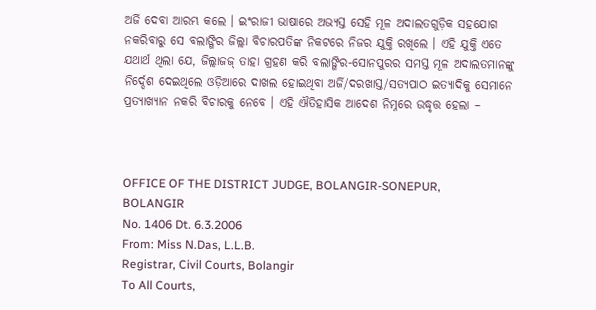ଅର୍ଜି ଦେବା ଆରମ୍ଭ କଲେ । ଇଂରାଜୀ ଭାଷାରେ ଅଭ୍ୟସ୍ତ ସେହି ମୂଳ ଅଦାଲତଗୁଡ଼ିକ ସହଯୋଗ ନକରିବାରୁ ସେ ବଲାଙ୍ଗିର ଜିଲ୍ଲା ବିଚାରପତିଙ୍କ ନିକଟରେ ନିଜର ଯୁକ୍ତି ରଖିଲେ । ଏହି ଯୁକ୍ତି ଏତେ ଯଥାର୍ଥ ଥିଲା ଯେ, ଜିଲ୍ଲାଜଜ୍ ତାହା ଗ୍ରହଣ କରି ବଲାଙ୍ଗିର-ସୋନପୁରର ସମସ୍ତ ମୂଳ ଅଦାଲତମାନଙ୍କୁ ନିର୍ଦ୍ଦେଶ ଦେଇଥିଲେ ଓଡ଼ିଆରେ ଦାଖଲ ହୋଇଥିବା ଅର୍ଜି/ଦରଖାସ୍ତ/ସତ୍ୟପାଠ ଇତ୍ୟାଦିକୁ ସେମାନେ ପ୍ରତ୍ୟାଖ୍ୟାନ ନକରି ବିଚାରକୁ ନେବେ । ଏହି ଐତିହାସିକ ଆଦେଶ ନିମ୍ନରେ ଉଦ୍ଧୃତ୍ତ ହେଲା –



OFFICE OF THE DISTRICT JUDGE, BOLANGIR-SONEPUR,
BOLANGIR
No. 1406 Dt. 6.3.2006
From: Miss N.Das, L.L.B.
Registrar, Civil Courts, Bolangir
To All Courts,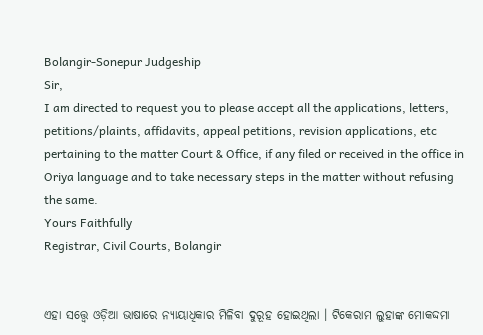Bolangir-Sonepur Judgeship
Sir,
I am directed to request you to please accept all the applications, letters, petitions/plaints, affidavits, appeal petitions, revision applications, etc pertaining to the matter Court & Office, if any filed or received in the office in Oriya language and to take necessary steps in the matter without refusing the same.
Yours Faithfully
Registrar, Civil Courts, Bolangir


ଏହା ସତ୍ତ୍ୱେ ଓଡ଼ିଆ ଭାଷାରେ ନ୍ୟାୟାଧିକାର ମିଳିବା ଦୁରୂହ ହୋଇଥିଲା । ଟିକେରାମ ଲୁହାଙ୍କ ମୋକଦ୍ଦମା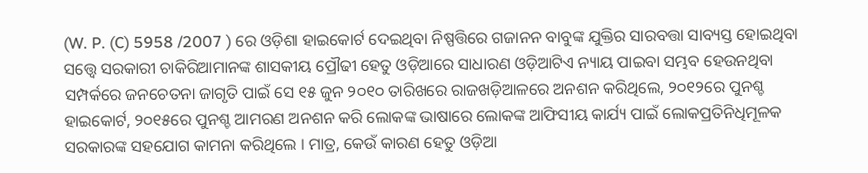(W. P. (C) 5958 /2007 ) ରେ ଓଡ଼ିଶା ହାଇକୋର୍ଟ ଦେଇଥିବା ନିଷ୍ପତ୍ତିରେ ଗଜାନନ ବାବୁଙ୍କ ଯୁକ୍ତିର ସାରବତ୍ତା ସାବ୍ୟସ୍ତ ହୋଇଥିବା ସତ୍ତ୍ୱେ ସରକାରୀ ଚାକିରିଆମାନଙ୍କ ଶାସକୀୟ ପ୍ରୌଢୀ ହେତୁ ଓଡ଼ିଆରେ ସାଧାରଣ ଓଡ଼ିଆଟିଏ ନ୍ୟାୟ ପାଇବା ସମ୍ଭବ ହେଉନଥିବା ସମ୍ପର୍କରେ ଜନଚେତନା ଜାଗୃତି ପାଇଁ ସେ ୧୫ ଜୁନ ୨୦୧୦ ତାରିଖରେ ରାଜଖଡ଼ିଆଳରେ ଅନଶନ କରିଥିଲେ, ୨୦୧୨ରେ ପୁନଶ୍ଚ ହାଇକୋର୍ଟ, ୨୦୧୫ରେ ପୁନଶ୍ଚ ଆମରଣ ଅନଶନ କରି ଲୋକଙ୍କ ଭାଷାରେ ଲୋକଙ୍କ ଆଫିସୀୟ କାର୍ଯ୍ୟ ପାଇଁ ଲୋକପ୍ରତିନିଧିମୂଳକ ସରକାରଙ୍କ ସହଯୋଗ କାମନା କରିଥିଲେ । ମାତ୍ର, କେଉଁ କାରଣ ହେତୁ ଓଡ଼ିଆ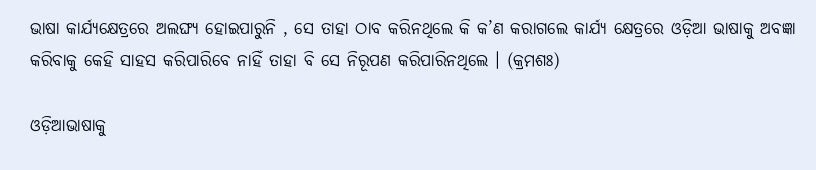ଭାଷା କାର୍ଯ୍ୟକ୍ଷେତ୍ରରେ ଅଲଙ୍ଘ୍ୟ ହୋଇପାରୁନି , ସେ ତାହା ଠାବ କରିନଥିଲେ କି କ’ଣ କରାଗଲେ କାର୍ଯ୍ୟ କ୍ଷେତ୍ରରେ ଓଡ଼ିଆ ଭାଷାକୁ ଅବଜ୍ଞା କରିବାକୁ କେହି ସାହସ କରିପାରିବେ ନାହିଁ ତାହା ବି ସେ ନିରୂପଣ କରିପାରିନଥିଲେ । (କ୍ରମଶଃ)

ଓଡ଼ିଆଭାଷାକୁ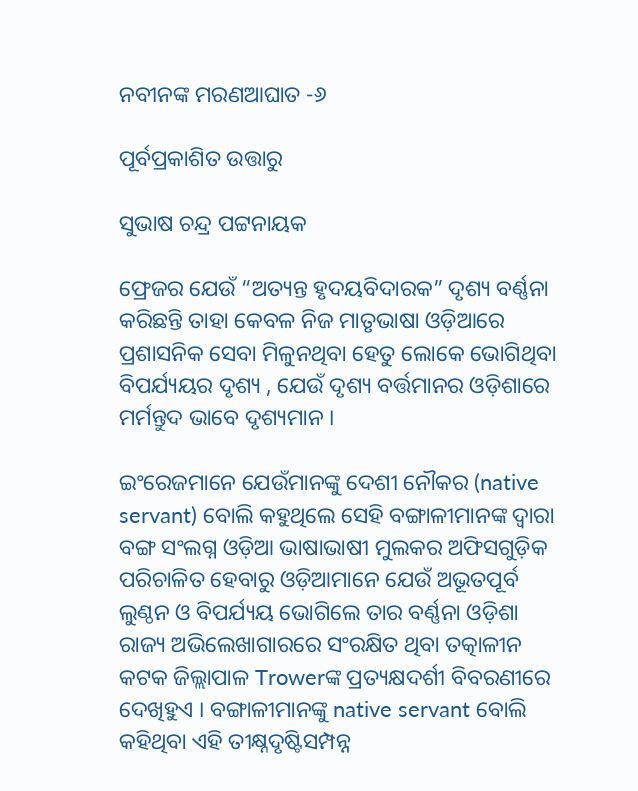ନବୀନଙ୍କ ମରଣଆଘାତ -୬

ପୂର୍ବପ୍ରକାଶିତ ଉତ୍ତାରୁ

ସୁଭାଷ ଚନ୍ଦ୍ର ପଟ୍ଟନାୟକ

ଫ୍ରେଜର ଯେଉଁ “ଅତ୍ୟନ୍ତ ହୃଦୟବିଦାରକ” ଦୃଶ୍ୟ ବର୍ଣ୍ଣନା କରିଛନ୍ତି ତାହା କେବଳ ନିଜ ମାତୃଭାଷା ଓଡ଼ିଆରେ ପ୍ରଶାସନିକ ସେବା ମିଳୁନଥିବା ହେତୁ ଲୋକେ ଭୋଗିଥିବା ବିପର୍ଯ୍ୟୟର ଦୃଶ୍ୟ , ଯେଉଁ ଦୃଶ୍ୟ ବର୍ତ୍ତମାନର ଓଡ଼ିଶାରେ ମର୍ମନ୍ତୁଦ ଭାବେ ଦୃଶ୍ୟମାନ ।

ଇଂରେଜମାନେ ଯେଉଁମାନଙ୍କୁ ଦେଶୀ ନୌକର (native servant) ବୋଲି କହୁଥିଲେ ସେହି ବଙ୍ଗାଳୀମାନଙ୍କ ଦ୍ଵାରା ବଙ୍ଗ ସଂଲଗ୍ନ ଓଡ଼ିଆ ଭାଷାଭାଷୀ ମୁଲକର ଅଫିସଗୁଡ଼ିକ ପରିଚାଳିତ ହେବାରୁ ଓଡ଼ିଆମାନେ ଯେଉଁ ଅଭୂତପୂର୍ବ ଲୁଣ୍ଠନ ଓ ବିପର୍ଯ୍ୟୟ ଭୋଗିଲେ ତାର ବର୍ଣ୍ଣନା ଓଡ଼ିଶା ରାଜ୍ୟ ଅଭିଲେଖାଗାରରେ ସଂରକ୍ଷିତ ଥିବା ତତ୍କାଳୀନ କଟକ ଜିଲ୍ଲାପାଳ Trowerଙ୍କ ପ୍ରତ୍ୟକ୍ଷଦର୍ଶୀ ବିବରଣୀରେ ଦେଖିହୁଏ । ବଙ୍ଗାଳୀମାନଙ୍କୁ native servant ବୋଲି କହିଥିବା ଏହି ତୀକ୍ଷ୍ନଦୃଷ୍ଟିସମ୍ପନ୍ନ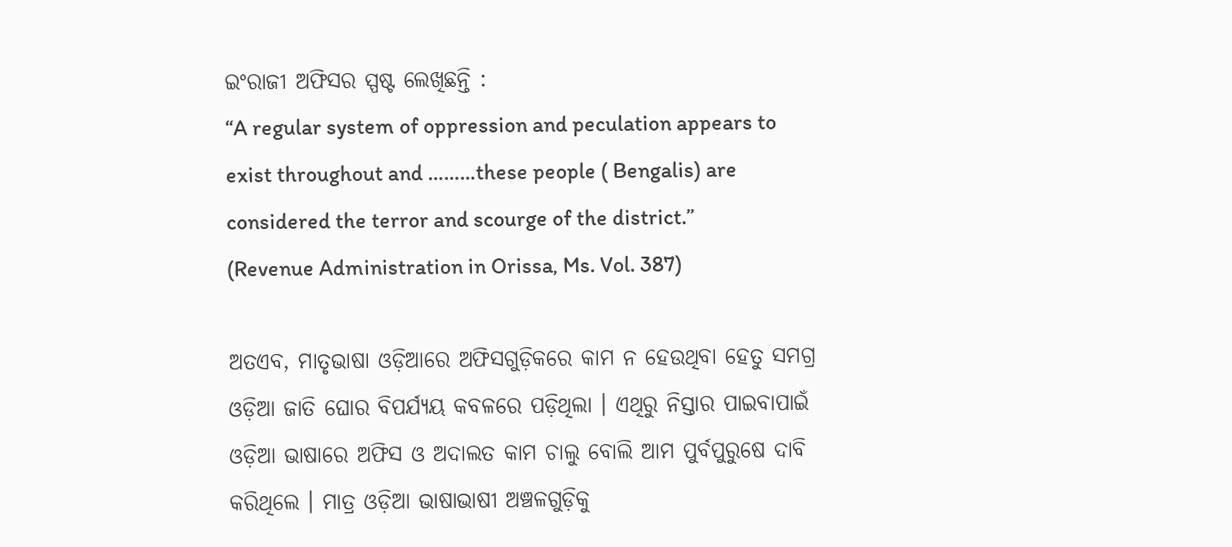ଇଂରାଜୀ ଅଫିସର ସ୍ପଷ୍ଟ ଲେଖିଛନ୍ତି :
“A regular system of oppression and peculation appears to exist throughout and ………these people ( Bengalis) are considered the terror and scourge of the district.” (Revenue Administration in Orissa, Ms. Vol. 387)

ଅତଏବ, ମାତୃଭାଷା ଓଡ଼ିଆରେ ଅଫିସଗୁଡ଼ିକରେ କାମ ନ ହେଉଥିବା ହେତୁ ସମଗ୍ର ଓଡ଼ିଆ ଜାତି ଘୋର ବିପର୍ଯ୍ୟୟ କବଳରେ ପଡ଼ିଥିଲା । ଏଥିରୁ ନିସ୍ତାର ପାଇବାପାଇଁ ଓଡ଼ିଆ ଭାଷାରେ ଅଫିସ ଓ ଅଦାଲତ କାମ ଚାଲୁ ବୋଲି ଆମ ପୁର୍ବପୁରୁଷେ ଦାବି କରିଥିଲେ । ମାତ୍ର ଓଡ଼ିଆ ଭାଷାଭାଷୀ ଅଞ୍ଚଳଗୁଡ଼ିକୁ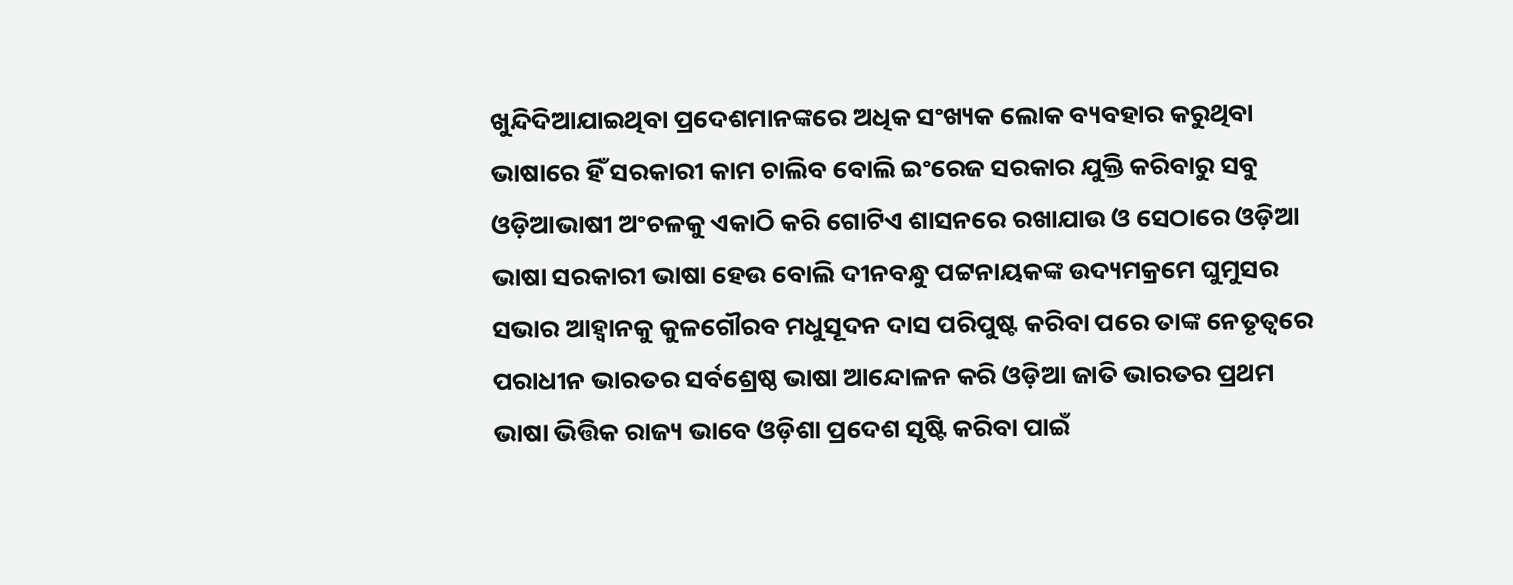ଖୁନ୍ଦିଦିଆଯାଇଥିବା ପ୍ରଦେଶମାନଙ୍କରେ ଅଧିକ ସଂଖ୍ୟକ ଲୋକ ବ୍ୟବହାର କରୁଥିବା ଭାଷାରେ ହିଁ ସରକାରୀ କାମ ଚାଲିବ ବୋଲି ଇଂରେଜ ସରକାର ଯୁକ୍ତି କରିବାରୁ ସବୁ ଓଡ଼ିଆଭାଷୀ ଅଂଚଳକୁ ଏକାଠି କରି ଗୋଟିଏ ଶାସନରେ ରଖାଯାଉ ଓ ସେଠାରେ ଓଡ଼ିଆ ଭାଷା ସରକାରୀ ଭାଷା ହେଉ ବୋଲି ଦୀନବନ୍ଧୁ ପଟ୍ଟନାୟକଙ୍କ ଉଦ୍ୟମକ୍ରମେ ଘୁମୁସର ସଭାର ଆହ୍ଵାନକୁ କୁଳଗୌରବ ମଧୁସୂଦନ ଦାସ ପରିପୁଷ୍ଟ କରିବା ପରେ ତାଙ୍କ ନେତୃତ୍ୱରେ ପରାଧୀନ ଭାରତର ସର୍ବଶ୍ରେଷ୍ଠ ଭାଷା ଆନ୍ଦୋଳନ କରି ଓଡ଼ିଆ ଜାତି ଭାରତର ପ୍ରଥମ ଭାଷା ଭିତ୍ତିକ ରାଜ୍ୟ ଭାବେ ଓଡ଼ିଶା ପ୍ରଦେଶ ସୃଷ୍ଟି କରିବା ପାଇଁ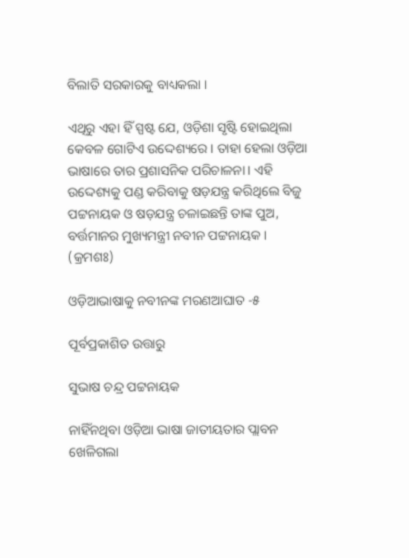ବିଲାତି ସରକାରକୁ ବାଧ୍ୟକଲା ।

ଏଥିରୁ ଏହା ହିଁ ସ୍ପଷ୍ଟ ଯେ, ଓଡ଼ିଶା ସୃଷ୍ଟି ହୋଇଥିଲା କେବଳ ଗୋଟିଏ ଉଦ୍ଦେଶ୍ୟରେ । ତାହା ହେଲା ଓଡ଼ିଆ ଭାଷାରେ ତାର ପ୍ରଶାସନିକ ପରିଚାଳନା । ଏହି ଉଦ୍ଦେଶ୍ୟକୁ ପଣ୍ଡ କରିବାକୁ ଷଡ଼ଯନ୍ତ୍ର କରିଥିଲେ ବିଜୁ ପଟ୍ଟନାୟକ ଓ ଷଡ଼ଯନ୍ତ୍ର ଚଳାଇଛନ୍ତି ତାଙ୍କ ପୁଅ, ବର୍ତ୍ତମାନର ମୁଖ୍ୟମନ୍ତ୍ରୀ ନବୀନ ପଟ୍ଟନାୟକ । (କ୍ରମଶଃ)

ଓଡ଼ିଆଭାଷାକୁ ନବୀନଙ୍କ ମରଣଆଘାତ -୫

ପୂର୍ବପ୍ରକାଶିତ ଉତ୍ତାରୁ

ସୁଭାଷ ଚନ୍ଦ୍ର ପଟ୍ଟନାୟକ

ନାହିଁନଥିବା ଓଡ଼ିଆ ଭାଷା ଜାତୀୟତାର ପ୍ଲାବନ ଖେଳିଗଲା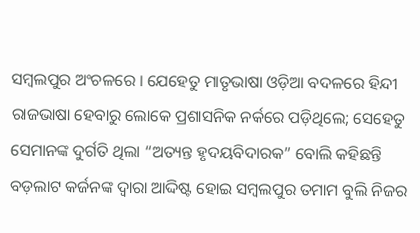ସମ୍ବଲପୁର ଅଂଚଳରେ । ଯେହେତୁ ମାତୃଭାଷା ଓଡ଼ିଆ ବଦଳରେ ହିନ୍ଦୀ ରାଜଭାଷା ହେବାରୁ ଲୋକେ ପ୍ରଶାସନିକ ନର୍କରେ ପଡ଼ିଥିଲେ; ସେହେତୁ ସେମାନଙ୍କ ଦୁର୍ଗତି ଥିଲା “ଅତ୍ୟନ୍ତ ହୃଦୟବିଦାରକ” ବୋଲି କହିଛନ୍ତି ବଡ଼ଲାଟ କର୍ଜନଙ୍କ ଦ୍ଵାରା ଆଦ୍ଦିଷ୍ଟ ହୋଇ ସମ୍ବଲପୁର ତମାମ ବୁଲି ନିଜର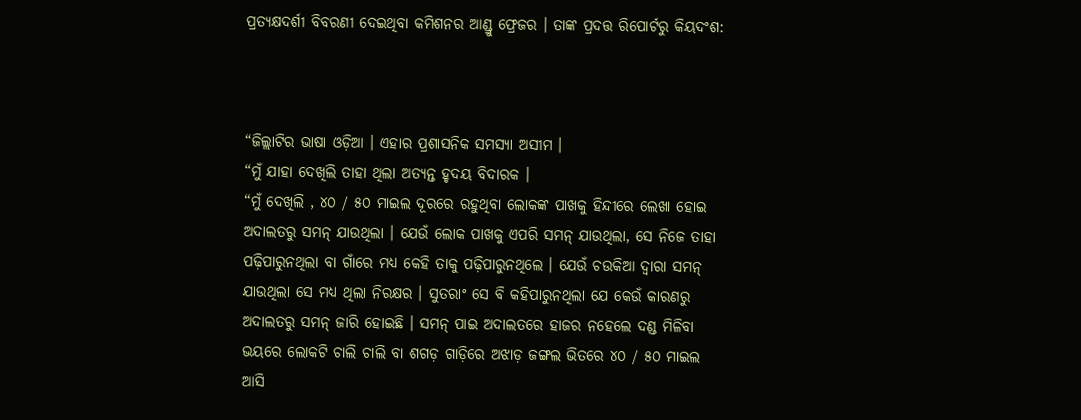ପ୍ରତ୍ୟକ୍ଷଦର୍ଶୀ ବିବରଣୀ ଦେଇଥିବା କମିଶନର ଆଣ୍ଡ୍ରୁ ଫ୍ରେଜର । ତାଙ୍କ ପ୍ରଦତ୍ତ ରିପୋର୍ଟରୁ କିୟଦଂଶ:



“ଜିଲ୍ଲାଟିର ଭାଷା ଓଡ଼ିଆ । ଏହାର ପ୍ରଶାସନିକ ସମସ୍ୟା ଅସୀମ ।
“ମୁଁ ଯାହା ଦେଖିଲି ତାହା ଥିଲା ଅତ୍ୟନ୍ତ ହୃଦୟ ବିଦାରକ ।
“ମୁଁ ଦେଖିଲି , ୪୦ / ୫୦ ମାଇଲ ଦୂରରେ ରହୁଥିବା ଲୋକଙ୍କ ପାଖକୁ ହିନ୍ଦୀରେ ଲେଖା ହୋଇ ଅଦାଲତରୁ ସମନ୍ ଯାଉଥିଲା । ଯେଉଁ ଲୋକ ପାଖକୁ ଏପରି ସମନ୍ ଯାଉଥିଲା, ସେ ନିଜେ ତାହା ପଢ଼ିପାରୁନଥିଲା ବା ଗାଁରେ ମଧ୍ୟ କେହି ତାକୁ ପଢ଼ିପାରୁନଥିଲେ । ଯେଉଁ ଚଉକିଆ ଦ୍ଵାରା ସମନ୍ ଯାଉଥିଲା ସେ ମଧ୍ୟ ଥିଲା ନିରକ୍ଷର । ସୁତରାଂ ସେ ବି କହିପାରୁନଥିଲା ଯେ କେଉଁ କାରଣରୁ ଅଦାଲତରୁ ସମନ୍ ଜାରି ହୋଇଛି । ସମନ୍ ପାଇ ଅଦାଲତରେ ହାଜର ନହେଲେ ଦଣ୍ଡ ମିଳିବା ଭୟରେ ଲୋକଟି ଚାଲି ଚାଲି ବା ଶଗଡ଼ ଗାଡ଼ିରେ ଅଝାଡ଼ ଜଙ୍ଗଲ ଭିତରେ ୪୦ / ୫୦ ମାଇଲ ଆସି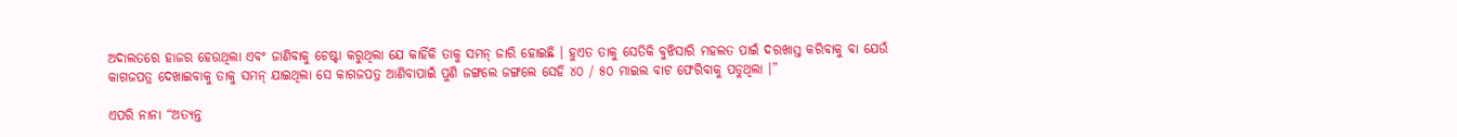ଅଦାଲତରେ ହାଜର ହେଉଥିଲା ଏବଂ ଜାଣିବାକୁ ଚେଷ୍ଟା କରୁଥିଲା ଯେ କାହିଁକି ତାକୁ ସମନ୍ ଜାରି ହୋଇଛି । ହୁଏତ ତାକୁ ସେତିକି ବୁଝିସାରି ମହଲତ ପାଇଁ ଦରଖାସ୍ତ କରିବାକୁ ବା ଯେଉଁ କାଗଜପତ୍ର ଦେଖାଇବାକୁ ତାକୁ ସମନ୍ ଯାଇଥିଲା ସେ କାଗଜପତ୍ର ଆଣିବାପାଇଁ ପୁଣି ଜଙ୍ଗଲେ ଜଙ୍ଗଲେ ସେହି ୪୦ / ୫୦ ମାଇଲ ବାଟ ଫେରିବାକୁ ପଡୁଥିଲା ।”

ଏପରି ନାନା “ଅତ୍ୟନ୍ତ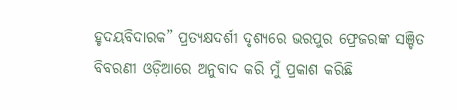ହୃଦୟବିଦାରକ” ପ୍ରତ୍ୟକ୍ଷଦର୍ଶୀ ଦୃଶ୍ୟରେ ଭରପୁର ଫ୍ରେଜରଙ୍କ ସଞ୍ଚିତ ବିବରଣୀ ଓଡ଼ିଆରେ ଅନୁବାଦ କରି ମୁଁ ପ୍ରକାଶ କରିଛି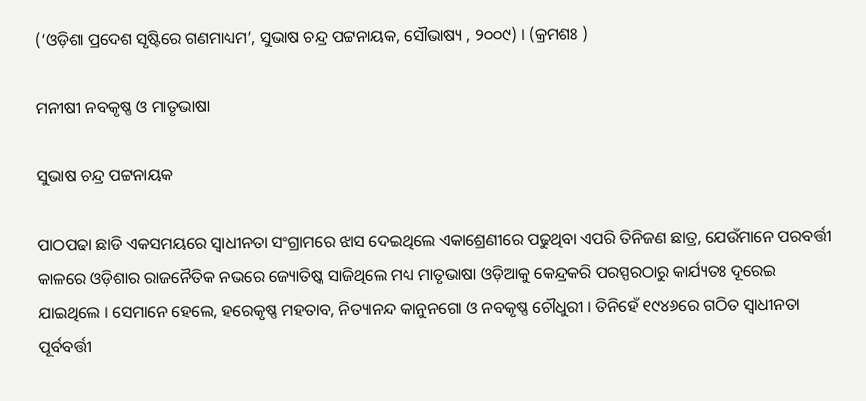(‘ଓଡ଼ିଶା ପ୍ରଦେଶ ସୃଷ୍ଟିରେ ଗଣମାଧ୍ୟମ’, ସୁଭାଷ ଚନ୍ଦ୍ର ପଟ୍ଟନାୟକ, ସୌଭାଷ୍ୟ , ୨୦୦୯) । (କ୍ରମଶଃ )

ମନୀଷୀ ନବକୃଷ୍ଣ ଓ ମାତୃଭାଷା

ସୁଭାଷ ଚନ୍ଦ୍ର ପଟ୍ଟନାୟକ

ପାଠପଢା ଛାଡି ଏକସମୟରେ ସ୍ଵାଧୀନତା ସଂଗ୍ରାମରେ ଝାସ ଦେଇଥିଲେ ଏକାଶ୍ରେଣୀରେ ପଢୁଥିବା ଏପରି ତିନିଜଣ ଛାତ୍ର, ଯେଉଁମାନେ ପରବର୍ତ୍ତୀ କାଳରେ ଓଡ଼ିଶାର ରାଜନୈତିକ ନଭରେ ଜ୍ୟୋତିଷ୍କ ସାଜିଥିଲେ ମଧ୍ୟ ମାତୃଭାଷା ଓଡ଼ିଆକୁ କେନ୍ଦ୍ରକରି ପରସ୍ପରଠାରୁ କାର୍ଯ୍ୟତଃ ଦୂରେଇ ଯାଇଥିଲେ । ସେମାନେ ହେଲେ, ହରେକୃଷ୍ଣ ମହତାବ, ନିତ୍ୟାନନ୍ଦ କାନୁନଗୋ ଓ ନବକୃଷ୍ଣ ଚୌଧୁରୀ । ତିନିହେଁ ୧୯୪୬ରେ ଗଠିତ ସ୍ଵାଧୀନତା ପୂର୍ବବର୍ତ୍ତୀ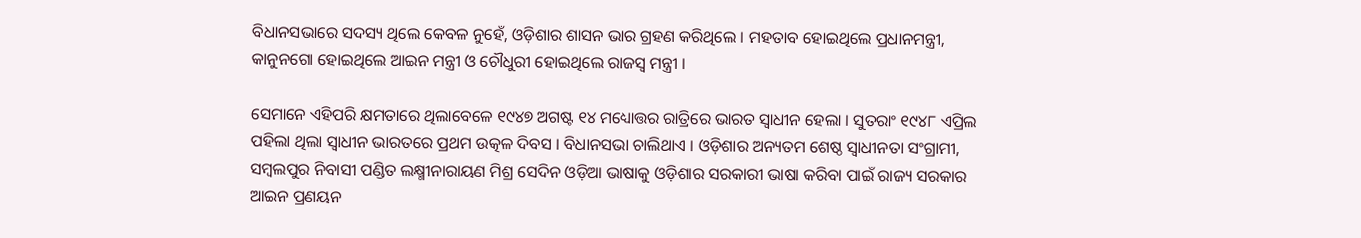ବିଧାନସଭାରେ ସଦସ୍ୟ ଥିଲେ କେବଳ ନୁହେଁ, ଓଡ଼ିଶାର ଶାସନ ଭାର ଗ୍ରହଣ କରିଥିଲେ । ମହତାବ ହୋଇଥିଲେ ପ୍ରଧାନମନ୍ତ୍ରୀ, କାନୁନଗୋ ହୋଇଥିଲେ ଆଇନ ମନ୍ତ୍ରୀ ଓ ଚୌଧୁରୀ ହୋଇଥିଲେ ରାଜସ୍ୱ ମନ୍ତ୍ରୀ ।

ସେମାନେ ଏହିପରି କ୍ଷମତାରେ ଥିଲାବେଳେ ୧୯୪୭ ଅଗଷ୍ଟ ୧୪ ମଧ୍ୟୋତ୍ତର ରାତ୍ରିରେ ଭାରତ ସ୍ଵାଧୀନ ହେଲା । ସୁତରାଂ ୧୯୪୮ ଏପ୍ରିଲ ପହିଲା ଥିଲା ସ୍ଵାଧୀନ ଭାରତରେ ପ୍ରଥମ ଉତ୍କଳ ଦିବସ । ବିଧାନସଭା ଚାଲିଥାଏ । ଓଡ଼ିଶାର ଅନ୍ୟତମ ଶେଷ୍ଠ ସ୍ଵାଧୀନତା ସଂଗ୍ରାମୀ, ସମ୍ବଲପୁର ନିବାସୀ ପଣ୍ଡିତ ଲକ୍ଷ୍ମୀନାରାୟଣ ମିଶ୍ର ସେଦିନ ଓଡ଼ିଆ ଭାଷାକୁ ଓଡ଼ିଶାର ସରକାରୀ ଭାଷା କରିବା ପାଇଁ ରାଜ୍ୟ ସରକାର ଆଇନ ପ୍ରଣୟନ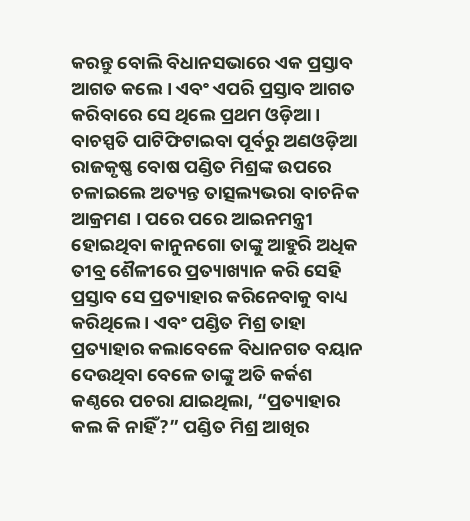କରନ୍ତୁ ବୋଲି ବିଧାନସଭାରେ ଏକ ପ୍ରସ୍ତାବ ଆଗତ କଲେ । ଏବଂ ଏପରି ପ୍ରସ୍ତାବ ଆଗତ କରିବାରେ ସେ ଥିଲେ ପ୍ରଥମ ଓଡ଼ିଆ । ବାଚସ୍ପତି ପାଟିଫିଟାଇବା ପୂର୍ବରୁ ଅଣଓଡ଼ିଆ ରାଜକୃଷ୍ଣ ବୋଷ ପଣ୍ଡିତ ମିଶ୍ରଙ୍କ ଉପରେ ଚଳାଇଲେ ଅତ୍ୟନ୍ତ ତାତ୍ସଲ୍ୟଭରା ବାଚନିକ ଆକ୍ରମଣ । ପରେ ପରେ ଆଇନମନ୍ତ୍ରୀ ହୋଇଥିବା କାନୁନଗୋ ତାଙ୍କୁ ଆହୁରି ଅଧିକ ତୀବ୍ର ଶୈଳୀରେ ପ୍ରତ୍ୟାଖ୍ୟାନ କରି ସେହି ପ୍ରସ୍ତାବ ସେ ପ୍ରତ୍ୟାହାର କରିନେବାକୁ ବାଧ୍ୟ କରିଥିଲେ । ଏବଂ ପଣ୍ଡିତ ମିଶ୍ର ତାହା ପ୍ରତ୍ୟାହାର କଲାବେଳେ ବିଧାନଗତ ବୟାନ ଦେଉଥିବା ବେଳେ ତାଙ୍କୁ ଅତି କର୍କଶ କଣ୍ଠରେ ପଚରା ଯାଇଥିଲା, “ପ୍ରତ୍ୟାହାର କଲ କି ନାହିଁ?” ପଣ୍ଡିତ ମିଶ୍ର ଆଖିର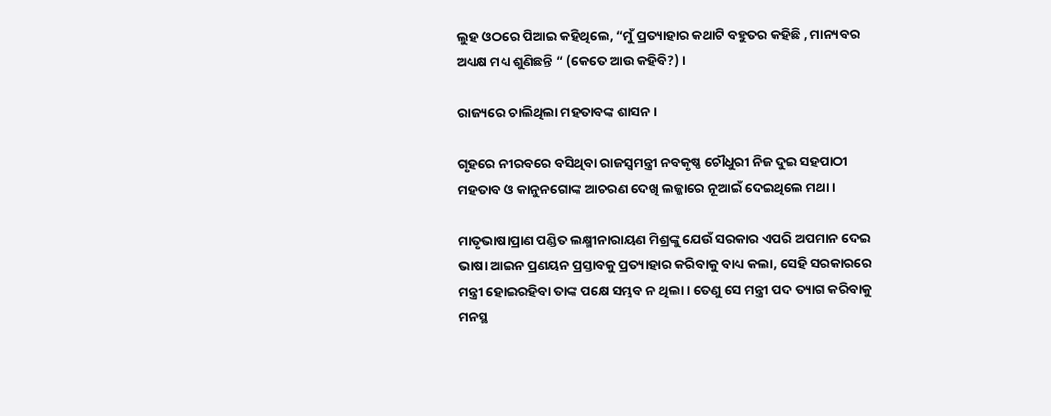ଲୁହ ଓଠରେ ପିଆଇ କହିଥିଲେ, “ମୁଁ ପ୍ରତ୍ୟାହାର କଥାଟି ବହୁତର କହିଛି , ମାନ୍ୟବର ଅଧ୍ୟକ୍ଷ ମଧ୍ୟ ଶୁଣିଛନ୍ତି “ (କେତେ ଆଉ କହିବି?) ।

ରାଜ୍ୟରେ ଚାଲିଥିଲା ମହତାବଙ୍କ ଶାସନ ।

ଗୃହରେ ନୀରବରେ ବସିଥିବା ରାଜସ୍ଵମନ୍ତ୍ରୀ ନବକୃଷ୍ଣ ଚୌଧୁରୀ ନିଜ ଦୁଇ ସହପାଠୀ ମହତାବ ଓ କାନୁନଗୋଙ୍କ ଆଚରଣ ଦେଖି ଲଜ୍ଜାରେ ନୂଆଇଁ ଦେଇଥିଲେ ମଥା ।

ମାତୃଭାଷାପ୍ରାଣ ପଣ୍ଡିତ ଲକ୍ଷ୍ମୀନାରାୟଣ ମିଶ୍ରଙ୍କୁ ଯେଉଁ ସରକାର ଏପରି ଅପମାନ ଦେଇ ଭାଷା ଆଇନ ପ୍ରଣୟନ ପ୍ରସ୍ତାବକୁ ପ୍ରତ୍ୟାହାର କରିବାକୁ ବାଧ୍ୟ କଲା, ସେହି ସରକାରରେ ମନ୍ତ୍ରୀ ହୋଇରହିବା ତାଙ୍କ ପକ୍ଷେ ସମ୍ଭବ ନ ଥିଲା । ତେଣୁ ସେ ମନ୍ତ୍ରୀ ପଦ ତ୍ୟାଗ କରିବାକୁ ମନସ୍ଥ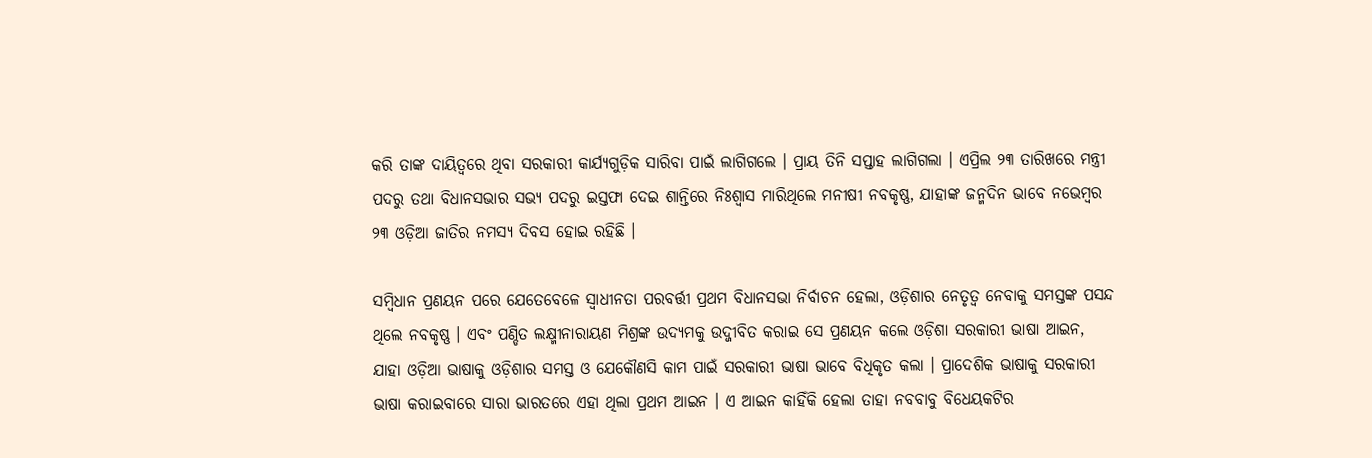କରି ତାଙ୍କ ଦାୟିତ୍ବରେ ଥିବା ସରକାରୀ କାର୍ଯ୍ୟଗୁଡ଼ିକ ସାରିବା ପାଇଁ ଲାଗିଗଲେ । ପ୍ରାୟ ତିନି ସପ୍ତାହ ଲାଗିଗଲା । ଏପ୍ରିଲ ୨୩ ତାରିଖରେ ମନ୍ତ୍ରୀ ପଦରୁ ତଥା ବିଧାନସଭାର ସଭ୍ୟ ପଦରୁ ଇସ୍ତଫା ଦେଇ ଶାନ୍ତିରେ ନିଃଶ୍ଵାସ ମାରିଥିଲେ ମନୀଷୀ ନବକୃଷ୍ଣ, ଯାହାଙ୍କ ଜନ୍ମଦିନ ଭାବେ ନଭେମ୍ବର ୨୩ ଓଡ଼ିଆ ଜାତିର ନମସ୍ୟ ଦିବସ ହୋଇ ରହିଛି ।

ସମ୍ବିଧାନ ପ୍ରଣୟନ ପରେ ଯେତେବେଳେ ସ୍ଵାଧୀନତା ପରବର୍ତ୍ତୀ ପ୍ରଥମ ବିଧାନସଭା ନିର୍ବାଚନ ହେଲା, ଓଡ଼ିଶାର ନେତୃତ୍ଵ ନେବାକୁ ସମସ୍ତଙ୍କ ପସନ୍ଦ ଥିଲେ ନବକୃଷ୍ଣ । ଏବଂ ପଣ୍ଡିତ ଲକ୍ଷ୍ମୀନାରାୟଣ ମିଶ୍ରଙ୍କ ଉଦ୍ୟମକୁ ଉଦ୍ଜୀବିତ କରାଇ ସେ ପ୍ରଣୟନ କଲେ ଓଡ଼ିଶା ସରକାରୀ ଭାଷା ଆଇନ, ଯାହା ଓଡ଼ିଆ ଭାଷାକୁ ଓଡ଼ିଶାର ସମସ୍ତ ଓ ଯେକୌଣସି କାମ ପାଇଁ ସରକାରୀ ଭାଷା ଭାବେ ବିଧିକୃତ କଲା । ପ୍ରାଦେଶିକ ଭାଷାକୁ ସରକାରୀ ଭାଷା କରାଇବାରେ ସାରା ଭାରତରେ ଏହା ଥିଲା ପ୍ରଥମ ଆଇନ । ଏ ଆଇନ କାହିଁକି ହେଲା ତାହା ନବବାବୁ ବିଧେୟକଟିର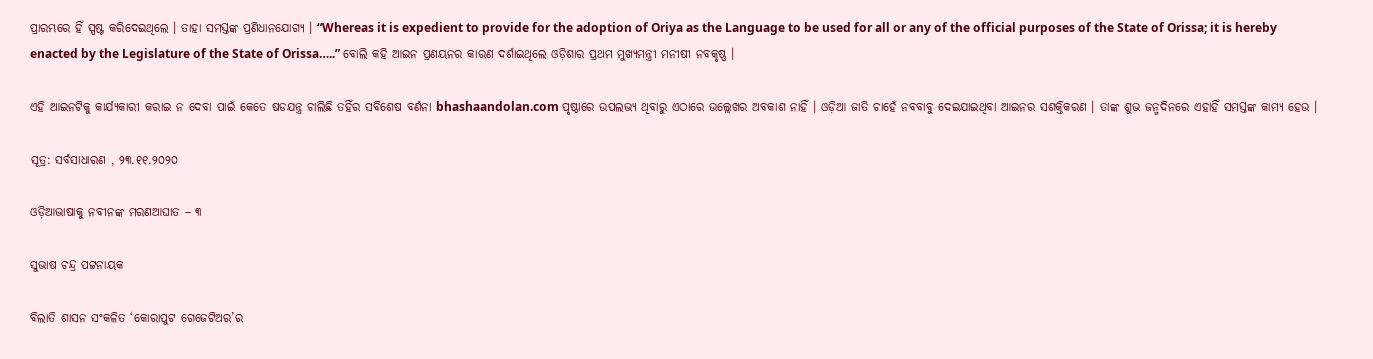ପ୍ରାରମ୍ଭରେ ହିଁ ସ୍ପଷ୍ଟ କରିଦେଇଥିଲେ । ତାହା ସମସ୍ତଙ୍କ ପ୍ରଣିଧାନଯୋଗ୍ୟ । “Whereas it is expedient to provide for the adoption of Oriya as the Language to be used for all or any of the official purposes of the State of Orissa; it is hereby enacted by the Legislature of the State of Orissa…..” ବୋଲି କହି ଆଇନ ପ୍ରଣୟନର କାରଣ ଦର୍ଶାଇଥିଲେ ଓଡ଼ିଶାର ପ୍ରଥମ ମୁଖ୍ୟମନ୍ତ୍ରୀ ମନୀଷୀ ନବକୃଷ୍ଣ ।

ଏହି ଆଇନଟିକୁ କାର୍ଯ୍ୟକାରୀ କରାଇ ନ ଦେବା ପାଇଁ କେତେ ଷଡଯନ୍ତ୍ର ଚାଲିଛି ତହିଁର ସବିଶେଷ ବର୍ଣନା bhashaandolan.com ପୃଷ୍ଠାରେ ଉପଲଭ୍ୟ ଥିବାରୁ ଏଠାରେ ଉଲ୍ଲେଖର ଅବକାଶ ନାହିଁ । ଓଡ଼ିଆ ଜାତି ଚାହେଁ ନବବାବୁ ଦେଇଯାଇଥିବା ଆଇନର ସଶକ୍ତିକରଣ । ତାଙ୍କ ଶୁଭ ଜନ୍ମଦିନରେ ଏହାହିଁ ସମସ୍ତଙ୍କ କାମ୍ୟ ହେଉ ।

ସୂତ୍ର: ସର୍ବସାଧାରଣ , ୨୩.୧୧.୨୦୨୦

ଓଡ଼ିଆଭାଷାକୁ ନବୀନଙ୍କ ମରଣଆଘାତ – ୩

ସୁଭାଷ ଚନ୍ଦ୍ର ପଟ୍ଟନାୟକ

ବିଲାତି ଶାସନ ସଂକଳିତ ‘କୋରାପୁଟ ଗେଜେଟିଅର’ର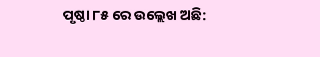ପୃଷ୍ଠା ୮୫ ରେ ଉଲ୍ଲେଖ ଅଛି: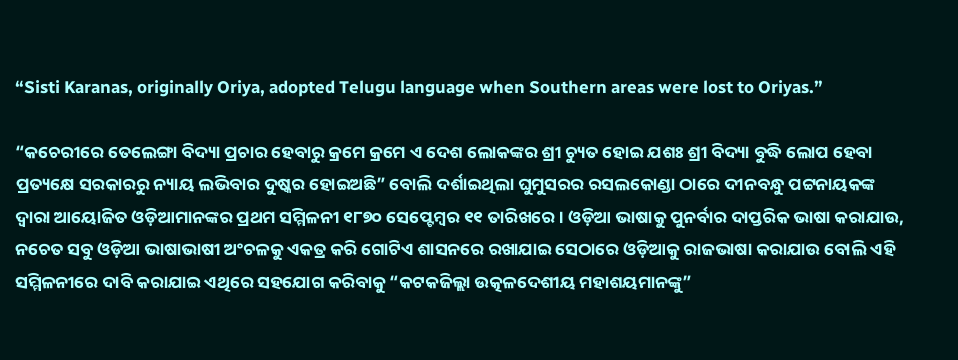“Sisti Karanas, originally Oriya, adopted Telugu language when Southern areas were lost to Oriyas.”

“କଚେରୀରେ ତେଲେଙ୍ଗା ବିଦ୍ୟା ପ୍ରଚାର ହେବାରୁ କ୍ରମେ କ୍ରମେ ଏ ଦେଶ ଲୋକଙ୍କର ଶ୍ରୀ ଚ୍ୟୁତ ହୋଇ ଯଶଃ ଶ୍ରୀ ବିଦ୍ୟା ବୁଦ୍ଧି ଲୋପ ହେବା ପ୍ରତ୍ୟକ୍ଷେ ସରକାରରୁ ନ୍ୟାୟ ଲଭିବାର ଦୁଷ୍କର ହୋଇଅଛି” ବୋଲି ଦର୍ଶାଇଥିଲା ଘୁମୁସରର ରସଲକୋଣ୍ଡା ଠାରେ ଦୀନବନ୍ଧୁ ପଟ୍ଟନାୟକଙ୍କ ଦ୍ଵାରା ଆୟୋଜିତ ଓଡ଼ିଆମାନଙ୍କର ପ୍ରଥମ ସମ୍ମିଳନୀ ୧୮୭୦ ସେପ୍ଟେମ୍ବର ୧୧ ତାରିଖରେ । ଓଡ଼ିଆ ଭାଷାକୁ ପୁନର୍ବାର ଦାପ୍ତରିକ ଭାଷା କରାଯାଉ, ନଚେତ ସବୁ ଓଡ଼ିଆ ଭାଷାଭାଷୀ ଅଂଚଳକୁ ଏକତ୍ର କରି ଗୋଟିଏ ଶାସନରେ ରଖାଯାଇ ସେଠାରେ ଓଡ଼ିଆକୁ ରାଜଭାଷା କରାଯାଉ ବୋଲି ଏହି ସମ୍ମିଳନୀରେ ଦାବି କରାଯାଇ ଏଥିରେ ସହଯୋଗ କରିବାକୁ “କଟକଜିଲ୍ଲା ଉତ୍କଳଦେଶୀୟ ମହାଶୟମାନଙ୍କୁ”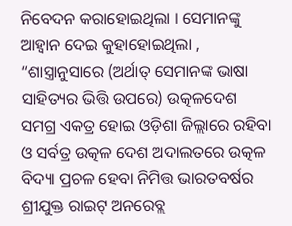ନିବେଦନ କରାହୋଇଥିଲା । ସେମାନଙ୍କୁ ଆହ୍ୱାନ ଦେଇ କୁହାହୋଇଥିଲା , “ଶାସ୍ତ୍ରାନୁସାରେ (ଅର୍ଥାତ୍ ସେମାନଙ୍କ ଭାଷା ସାହିତ୍ୟର ଭିତ୍ତି ଉପରେ) ଉତ୍କଳଦେଶ ସମଗ୍ର ଏକତ୍ର ହୋଇ ଓଡ଼ିଶା ଜିଲ୍ଲାରେ ରହିବା ଓ ସର୍ବତ୍ର ଉତ୍କଳ ଦେଶ ଅଦାଲତରେ ଉତ୍କଳ ବିଦ୍ୟା ପ୍ରଚଳ ହେବା ନିମିତ୍ତ ଭାରତବର୍ଷର ଶ୍ରୀଯୁକ୍ତ ରାଇଟ୍ ଅନରେବ୍ଲ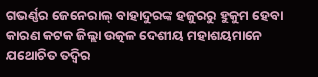ଗଭର୍ଣ୍ଣର ଜେନେରାଲ୍ ବାହାଦୁରଙ୍କ ହଜୁରରୁ ହୁକୁମ ହେବା କାରଣ କଟକ ଜିଲ୍ଲା ଉତ୍କଳ ଦେଶୀୟ ମହାଶୟମାନେ ଯଥୋଚିତ ତଦ୍ବିର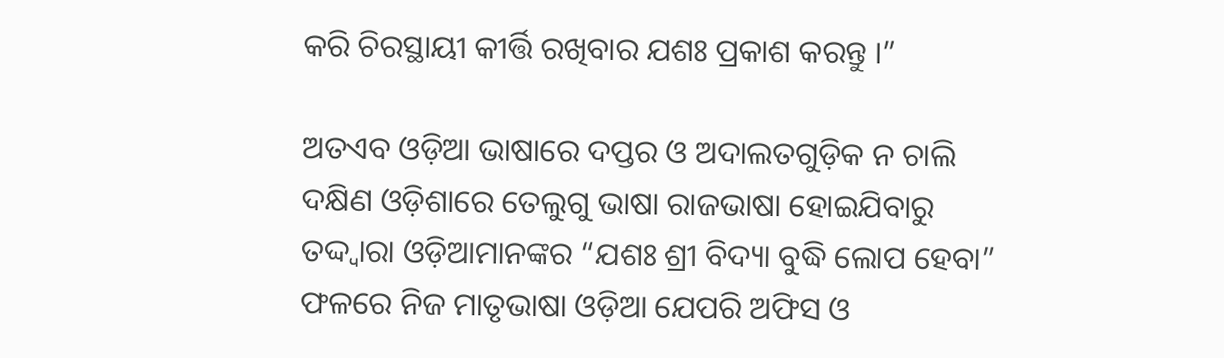କରି ଚିରସ୍ଥାୟୀ କୀର୍ତ୍ତି ରଖିବାର ଯଶଃ ପ୍ରକାଶ କରନ୍ତୁ ।”

ଅତଏବ ଓଡ଼ିଆ ଭାଷାରେ ଦପ୍ତର ଓ ଅଦାଲତଗୁଡ଼ିକ ନ ଚାଲି ଦକ୍ଷିଣ ଓଡ଼ିଶାରେ ତେଲୁଗୁ ଭାଷା ରାଜଭାଷା ହୋଇଯିବାରୁ ତଦ୍ଦ୍ଵାରା ଓଡ଼ିଆମାନଙ୍କର “ଯଶଃ ଶ୍ରୀ ବିଦ୍ୟା ବୁଦ୍ଧି ଲୋପ ହେବା” ଫଳରେ ନିଜ ମାତୃଭାଷା ଓଡ଼ିଆ ଯେପରି ଅଫିସ ଓ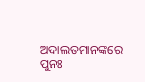ଅଦାଲତମାନଙ୍କରେ ପୁନଃ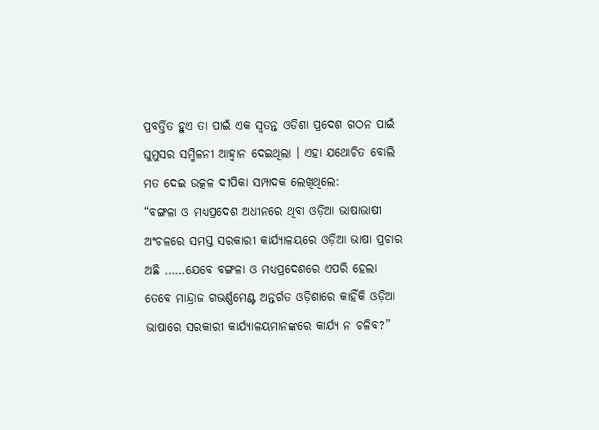ପ୍ରବର୍ତ୍ତିତ ହୁଏ ତା ପାଇଁ ଏକ ସ୍ୱତନ୍ତ ଓଡିଶା ପ୍ରଦେଶ ଗଠନ ପାଇଁ ଘୁମୁସର ସମ୍ମିଳନୀ ଆହ୍ୱାନ ଦେଇଥିଲା । ଏହା ଯଥୋଚିତ ବୋଲି ମତ ଦେଇ ଉତ୍କଳ ଦୀପିକା ସମ୍ପାଦକ ଲେଖିଥିଲେ:
“ବଙ୍ଗଳା ଓ ମଧ୍ୟପ୍ରଦେଶ ଅଧୀନରେ ଥିବା ଓଡ଼ିଆ ଭାଷାଭାଷୀ ଅଂଚଳରେ ସମସ୍ତ ସରକାରୀ କାର୍ଯ୍ୟାଳୟରେ ଓଡ଼ିଆ ଭାଷା ପ୍ରଚାର ଅଛି ……ଯେବେ ବଙ୍ଗଳା ଓ ମଧ୍ୟପ୍ରଦେଶରେ ଏପରି ହେଲା ତେବେ ମାନ୍ଦ୍ରାଜ ଗଭର୍ଣ୍ଣମେଣ୍ଟ ଅନ୍ତର୍ଗତ ଓଡ଼ିଶାରେ କାହିଁକି ଓଡ଼ିଆ ଭାଷାରେ ସରକାରୀ କାର୍ଯ୍ୟାଳୟମାନଙ୍କରେ କାର୍ଯ୍ୟ ନ ଚଳିବ?”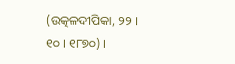(ଉତ୍କଳଦୀପିକା, ୨୨ । ୧୦ । ୧୮୭୦) ।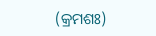(କ୍ରମଶଃ)